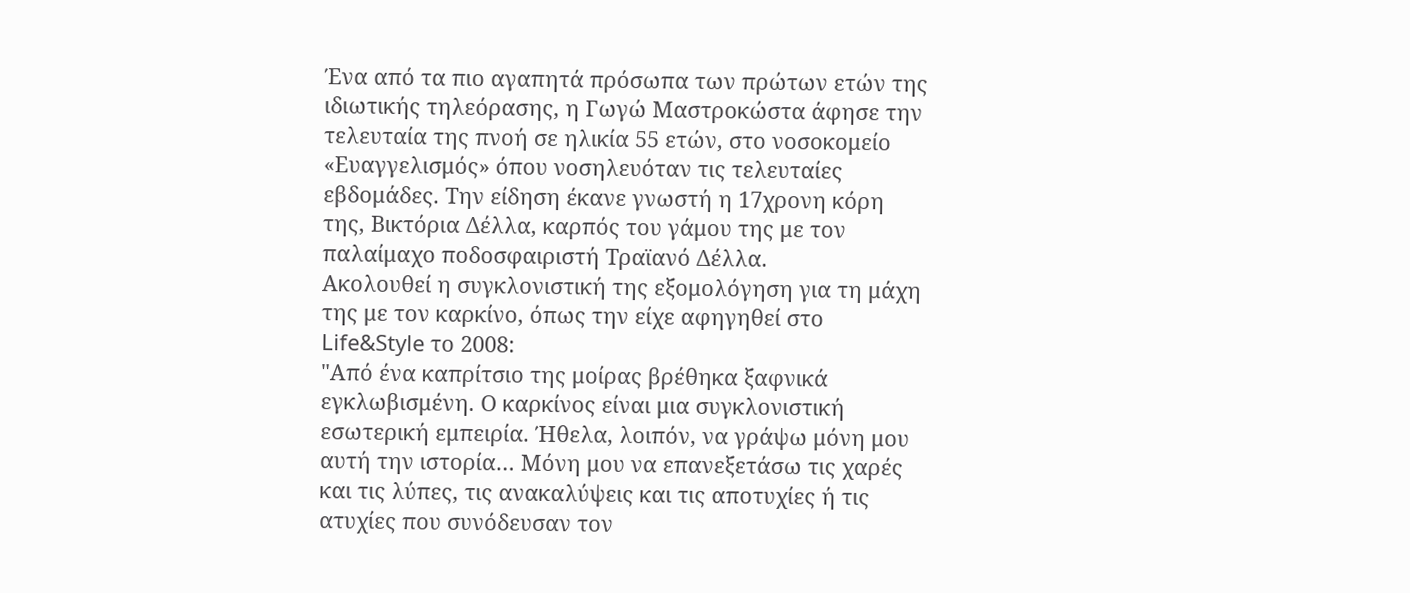Ένα από τα πιο αγαπητά πρόσωπα των πρώτων ετών της ιδιωτικής τηλεόρασης, η Γωγώ Μαστροκώστα άφησε την τελευταία της πνοή σε ηλικία 55 ετών, στο νοσοκομείο «Ευαγγελισμός» όπου νοσηλευόταν τις τελευταίες εβδομάδες. Την είδηση έκανε γνωστή η 17χρονη κόρη της, Βικτόρια Δέλλα, καρπός του γάμου της με τον παλαίμαχο ποδοσφαιριστή Τραϊανό Δέλλα.
Ακολουθεί η συγκλονιστική της εξομολόγηση για τη μάχη της με τον καρκίνο, όπως την είχε αφηγηθεί στο Life&Style το 2008:
"Από ένα καπρίτσιο της μοίρας βρέθηκα ξαφνικά εγκλωβισμένη. Ο καρκίνος είναι μια συγκλονιστική εσωτερική εμπειρία. Ήθελα, λοιπόν, να γράψω μόνη μου αυτή την ιστορία… Μόνη μου να επανεξετάσω τις χαρές και τις λύπες, τις ανακαλύψεις και τις αποτυχίες ή τις ατυχίες που συνόδευσαν τον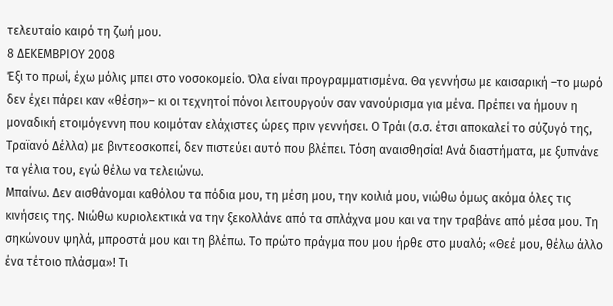τελευταίο καιρό τη ζωή μου.
8 ΔΕΚΕΜΒΡΙΟΥ 2008
Έξι το πρωί, έχω μόλις μπει στο νοσοκομείο. Όλα είναι προγραμματισμένα. Θα γεννήσω με καισαρική –το μωρό δεν έχει πάρει καν «θέση»– κι οι τεχνητοί πόνοι λειτουργούν σαν νανούρισμα για μένα. Πρέπει να ήμουν η μοναδική ετοιμόγεννη που κοιμόταν ελάχιστες ώρες πριν γεννήσει. Ο Τράι (σ.σ. έτσι αποκαλεί το σύζυγό της, Τραϊανό Δέλλα) με βιντεοσκοπεί, δεν πιστεύει αυτό που βλέπει. Τόση αναισθησία! Ανά διαστήματα, με ξυπνάνε τα γέλια του, εγώ θέλω να τελειώνω.
Μπαίνω. Δεν αισθάνομαι καθόλου τα πόδια μου, τη μέση μου, την κοιλιά μου, νιώθω όμως ακόμα όλες τις κινήσεις της. Νιώθω κυριολεκτικά να την ξεκολλάνε από τα σπλάχνα μου και να την τραβάνε από μέσα μου. Τη σηκώνουν ψηλά, μπροστά μου και τη βλέπω. Το πρώτο πράγμα που μου ήρθε στο μυαλό; «Θεέ μου, θέλω άλλο ένα τέτοιο πλάσμα»! Τι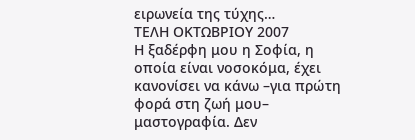ειρωνεία της τύχης…
ΤΕΛΗ ΟΚΤΩΒΡΙΟΥ 2007
Η ξαδέρφη μου η Σοφία, η οποία είναι νοσοκόμα, έχει κανονίσει να κάνω –για πρώτη φορά στη ζωή μου– μαστογραφία. Δεν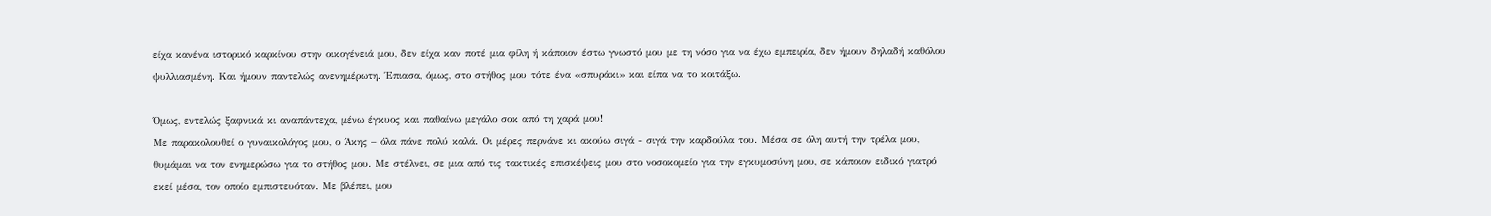είχα κανένα ιστορικό καρκίνου στην οικογένειά μου, δεν είχα καν ποτέ μια φίλη ή κάποιον έστω γνωστό μου με τη νόσο για να έχω εμπειρία, δεν ήμουν δηλαδή καθόλου ψυλλιασμένη. Και ήμουν παντελώς ανενημέρωτη. Έπιασα, όμως, στο στήθος μου τότε ένα «σπυράκι» και είπα να το κοιτάξω.

Όμως, εντελώς ξαφνικά κι αναπάντεχα, μένω έγκυος και παθαίνω μεγάλο σοκ από τη χαρά μου!
Με παρακολουθεί ο γυναικολόγος μου, ο Άκης – όλα πάνε πολύ καλά. Οι μέρες περνάνε κι ακούω σιγά - σιγά την καρδούλα του. Μέσα σε όλη αυτή την τρέλα μου, θυμάμαι να τον ενημερώσω για το στήθος μου. Με στέλνει, σε μια από τις τακτικές επισκέψεις μου στο νοσοκομείο για την εγκυμοσύνη μου, σε κάποιον ειδικό γιατρό εκεί μέσα, τον οποίο εμπιστευόταν. Με βλέπει, μου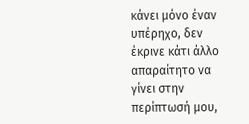κάνει μόνο έναν υπέρηχο, δεν έκρινε κάτι άλλο απαραίτητο να γίνει στην περίπτωσή μου,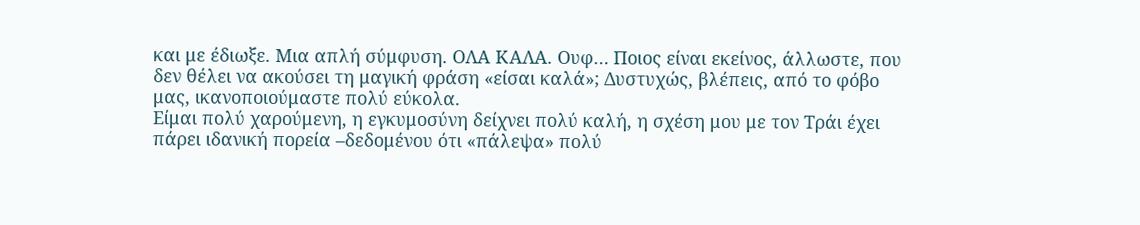και με έδιωξε. Μια απλή σύμφυση. ΟΛΑ ΚΑΛΑ. Ουφ… Ποιος είναι εκείνος, άλλωστε, που δεν θέλει να ακούσει τη μαγική φράση «είσαι καλά»; Δυστυχώς, βλέπεις, από το φόβο μας, ικανοποιούμαστε πολύ εύκολα.
Είμαι πολύ χαρούμενη, η εγκυμοσύνη δείχνει πολύ καλή, η σχέση μου με τον Τράι έχει πάρει ιδανική πορεία –δεδομένου ότι «πάλεψα» πολύ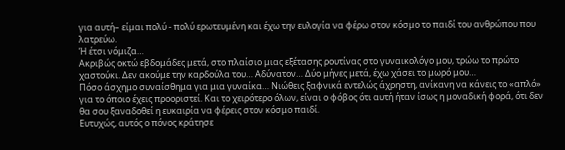για αυτή– είμαι πολύ - πολύ ερωτευμένη και έχω την ευλογία να φέρω στον κόσμο το παιδί του ανθρώπου που λατρεύω.
Ή έτσι νόμιζα…
Ακριβώς οκτώ εβδομάδες μετά, στο πλαίσιο μιας εξέτασης ρουτίνας στο γυναικολόγο μου, τρώω το πρώτο χαστούκι. Δεν ακούμε την καρδούλα του… Αδύνατον… Δύο μήνες μετά, έχω χάσει το μωρό μου…
Πόσο άσχημο συναίσθημα για μια γυναίκα… Νιώθεις ξαφνικά εντελώς άχρηστη, ανίκανη να κάνεις το «απλό» για το όποιο έχεις προοριστεί. Και το χειρότερο όλων, είναι ο φόβος ότι αυτή ήταν ίσως η μοναδική φορά, ότι δεν θα σου ξαναδοθεί η ευκαιρία να φέρεις στον κόσμο παιδί.
Ευτυχώς, αυτός ο πόνος κράτησε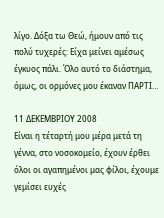λίγο. Δόξα τω Θεώ, ήμουν από τις πολύ τυχερές: Είχα μείνει αμέσως έγκυος πάλι. Όλο αυτό το διάστημα, όμως, οι ορμόνες μου έκαναν ΠΑΡΤΙ…

11 ΔΕΚΕΜΒΡΙΟΥ 2008
Είναι η τέταρτή μου μέρα μετά τη γέννα, στο νοσοκομείο, έχουν έρθει όλοι οι αγαπημένοι μας φίλοι, έχουμε γεμίσει ευχές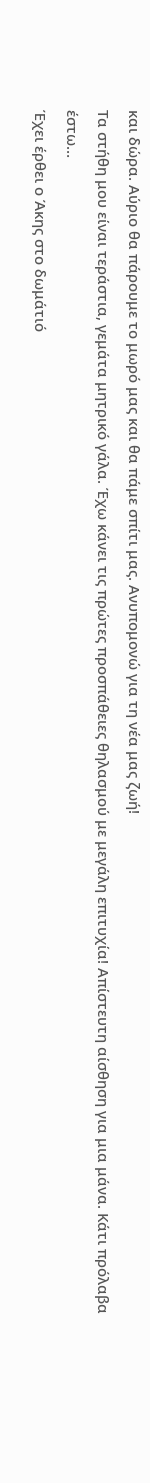και δώρα. Αύριο θα πάρουμε το μωρό μας και θα πάμε σπίτι μας. Ανυπομονώ για τη νέα μας ζωή!
Τα στήθη μου είναι τεράστια, γεμάτα μητρικό γάλα. Έχω κάνει τις πρώτες προσπάθειες θηλασμού με μεγάλη επιτυχία! Απίστευτη αίσθηση για μια μάνα. Κάτι πρόλαβα έστω…
Έχει έρθει ο Άκης στο δωμάτιό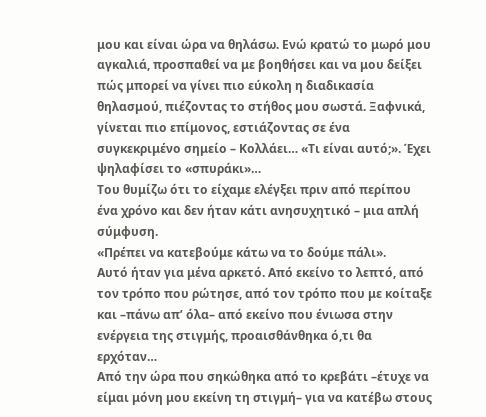μου και είναι ώρα να θηλάσω. Ενώ κρατώ το μωρό μου αγκαλιά, προσπαθεί να με βοηθήσει και να μου δείξει πώς μπορεί να γίνει πιο εύκολη η διαδικασία θηλασμού, πιέζοντας το στήθος μου σωστά. Ξαφνικά, γίνεται πιο επίμονος, εστιάζοντας σε ένα συγκεκριμένο σημείο – Κολλάει… «Τι είναι αυτό;». Έχει ψηλαφίσει το «σπυράκι»…
Του θυμίζω ότι το είχαμε ελέγξει πριν από περίπου ένα χρόνο και δεν ήταν κάτι ανησυχητικό – μια απλή σύμφυση.
«Πρέπει να κατεβούμε κάτω να το δούμε πάλι».
Αυτό ήταν για μένα αρκετό. Από εκείνο το λεπτό, από τον τρόπο που ρώτησε, από τον τρόπο που με κοίταξε και –πάνω απ’ όλα– από εκείνο που ένιωσα στην ενέργεια της στιγμής, προαισθάνθηκα ό,τι θα ερχόταν…
Από την ώρα που σηκώθηκα από το κρεβάτι –έτυχε να είμαι μόνη μου εκείνη τη στιγμή– για να κατέβω στους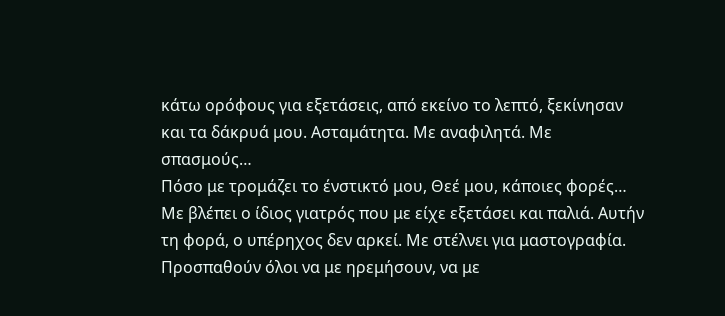κάτω ορόφους για εξετάσεις, από εκείνο το λεπτό, ξεκίνησαν και τα δάκρυά μου. Ασταμάτητα. Με αναφιλητά. Με σπασμούς…
Πόσο με τρομάζει το ένστικτό μου, Θεέ μου, κάποιες φορές…
Με βλέπει ο ίδιος γιατρός που με είχε εξετάσει και παλιά. Αυτήν τη φορά, ο υπέρηχος δεν αρκεί. Με στέλνει για μαστογραφία. Προσπαθούν όλοι να με ηρεμήσουν, να με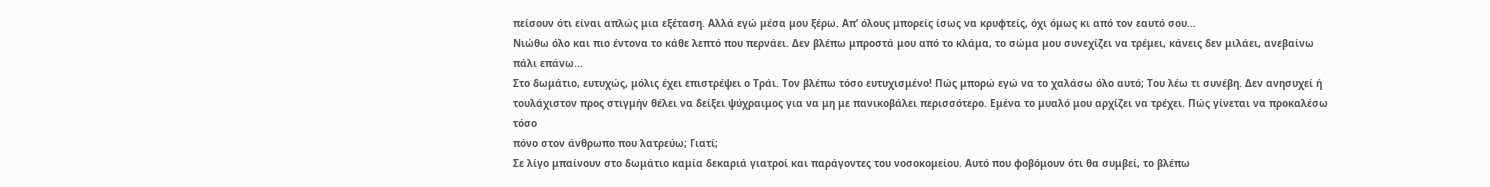πείσουν ότι είναι απλώς μια εξέταση. Αλλά εγώ μέσα μου ξέρω. Απ’ όλους μπορείς ίσως να κρυφτείς, όχι όμως κι από τον εαυτό σου…
Νιώθω όλο και πιο έντονα το κάθε λεπτό που περνάει. Δεν βλέπω μπροστά μου από το κλάμα, το σώμα μου συνεχίζει να τρέμει, κάνεις δεν μιλάει, ανεβαίνω πάλι επάνω…
Στο δωμάτιο, ευτυχώς, μόλις έχει επιστρέψει ο Τράι. Τον βλέπω τόσο ευτυχισμένο! Πώς μπορώ εγώ να το χαλάσω όλο αυτό; Του λέω τι συνέβη. Δεν ανησυχεί ή τουλάχιστον προς στιγμήν θέλει να δείξει ψύχραιμος για να μη με πανικοβάλει περισσότερο. Εμένα το μυαλό μου αρχίζει να τρέχει. Πώς γίνεται να προκαλέσω τόσο
πόνο στον άνθρωπο που λατρεύω; Γιατί;
Σε λίγο μπαίνουν στο δωμάτιο καμία δεκαριά γιατροί και παράγοντες του νοσοκομείου. Αυτό που φοβόμουν ότι θα συμβεί, το βλέπω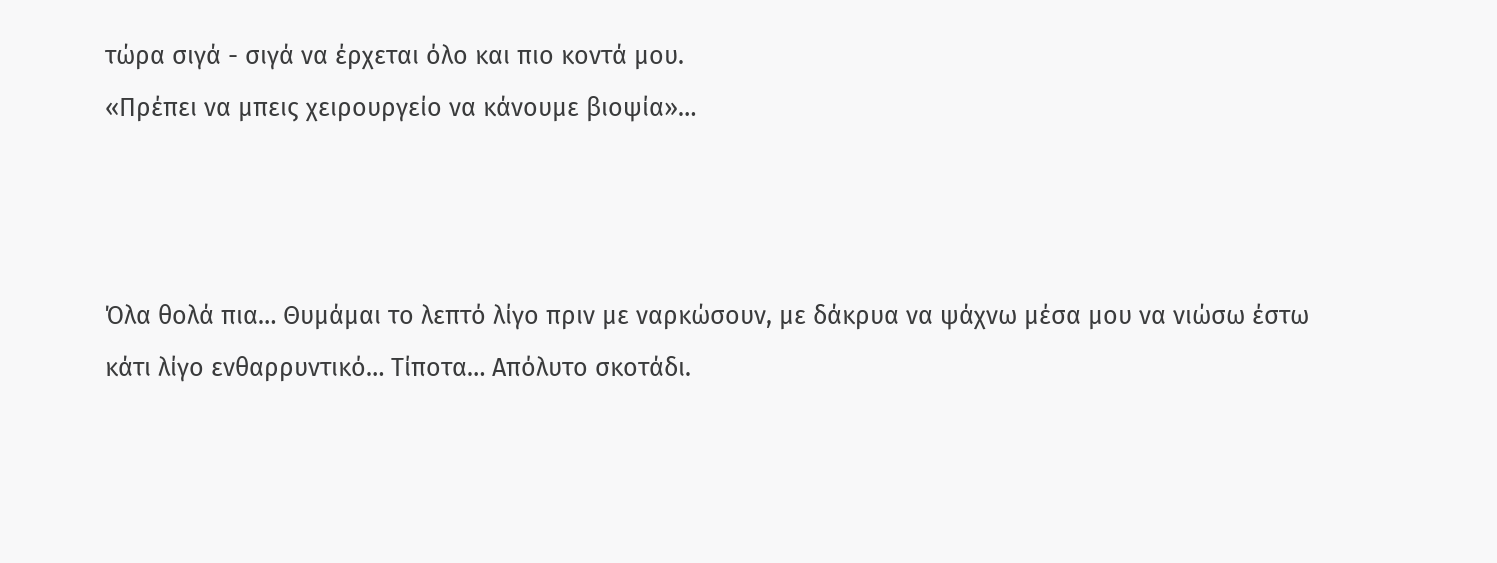τώρα σιγά - σιγά να έρχεται όλο και πιο κοντά μου.
«Πρέπει να μπεις χειρουργείο να κάνουμε βιοψία»…



Όλα θολά πια… Θυμάμαι το λεπτό λίγο πριν με ναρκώσουν, με δάκρυα να ψάχνω μέσα μου να νιώσω έστω κάτι λίγο ενθαρρυντικό… Τίποτα… Απόλυτο σκοτάδι.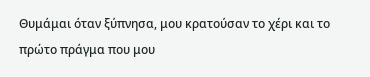Θυμάμαι όταν ξύπνησα, μου κρατούσαν το χέρι και το πρώτο πράγμα που μου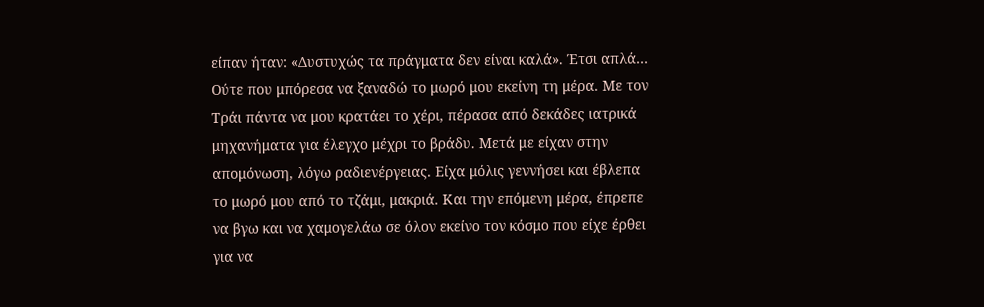είπαν ήταν: «Δυστυχώς τα πράγματα δεν είναι καλά». Έτσι απλά…
Ούτε που μπόρεσα να ξαναδώ το μωρό μου εκείνη τη μέρα. Με τον Τράι πάντα να μου κρατάει το χέρι, πέρασα από δεκάδες ιατρικά μηχανήματα για έλεγχο μέχρι το βράδυ. Μετά με είχαν στην απομόνωση, λόγω ραδιενέργειας. Είχα μόλις γεννήσει και έβλεπα το μωρό μου από το τζάμι, μακριά. Και την επόμενη μέρα, έπρεπε να βγω και να χαμογελάω σε όλον εκείνο τον κόσμο που είχε έρθει για να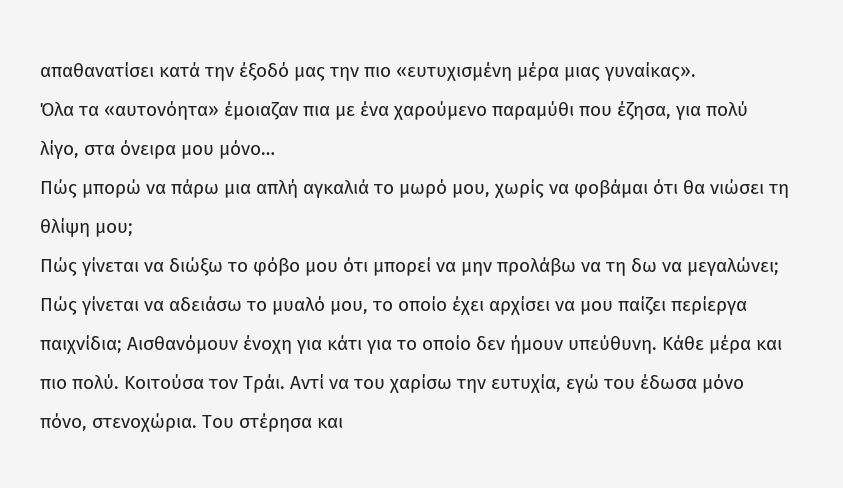απαθανατίσει κατά την έξοδό μας την πιο «ευτυχισμένη μέρα μιας γυναίκας».
Όλα τα «αυτονόητα» έμοιαζαν πια με ένα χαρούμενο παραμύθι που έζησα, για πολύ λίγο, στα όνειρα μου μόνο…
Πώς μπορώ να πάρω μια απλή αγκαλιά το μωρό μου, χωρίς να φοβάμαι ότι θα νιώσει τη θλίψη μου;
Πώς γίνεται να διώξω το φόβο μου ότι μπορεί να μην προλάβω να τη δω να μεγαλώνει;
Πώς γίνεται να αδειάσω το μυαλό μου, το οποίο έχει αρχίσει να μου παίζει περίεργα παιχνίδια; Αισθανόμουν ένοχη για κάτι για το οποίο δεν ήμουν υπεύθυνη. Κάθε μέρα και πιο πολύ. Κοιτούσα τον Τράι. Αντί να του χαρίσω την ευτυχία, εγώ του έδωσα μόνο πόνο, στενοχώρια. Του στέρησα και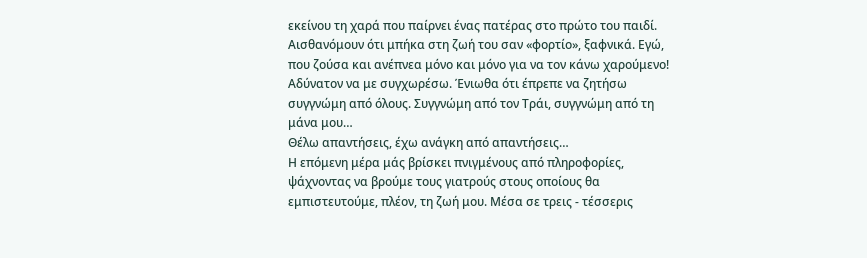εκείνου τη χαρά που παίρνει ένας πατέρας στο πρώτο του παιδί. Αισθανόμουν ότι μπήκα στη ζωή του σαν «φορτίο», ξαφνικά. Εγώ, που ζούσα και ανέπνεα μόνο και μόνο για να τον κάνω χαρούμενο! Αδύνατον να με συγχωρέσω. Ένιωθα ότι έπρεπε να ζητήσω συγγνώμη από όλους. Συγγνώμη από τον Τράι, συγγνώμη από τη μάνα μου…
Θέλω απαντήσεις, έχω ανάγκη από απαντήσεις…
Η επόμενη μέρα μάς βρίσκει πνιγμένους από πληροφορίες, ψάχνοντας να βρούμε τους γιατρούς στους οποίους θα εμπιστευτούμε, πλέον, τη ζωή μου. Μέσα σε τρεις - τέσσερις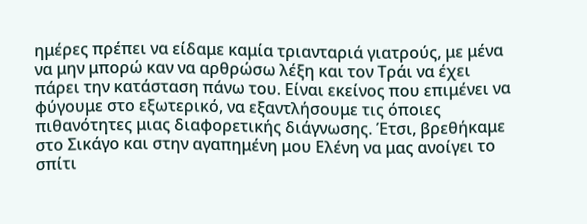ημέρες πρέπει να είδαμε καμία τριανταριά γιατρούς, με μένα να μην μπορώ καν να αρθρώσω λέξη και τον Τράι να έχει πάρει την κατάσταση πάνω του. Είναι εκείνος που επιμένει να φύγουμε στο εξωτερικό, να εξαντλήσουμε τις όποιες πιθανότητες μιας διαφορετικής διάγνωσης. Έτσι, βρεθήκαμε στο Σικάγο και στην αγαπημένη μου Ελένη να μας ανοίγει το σπίτι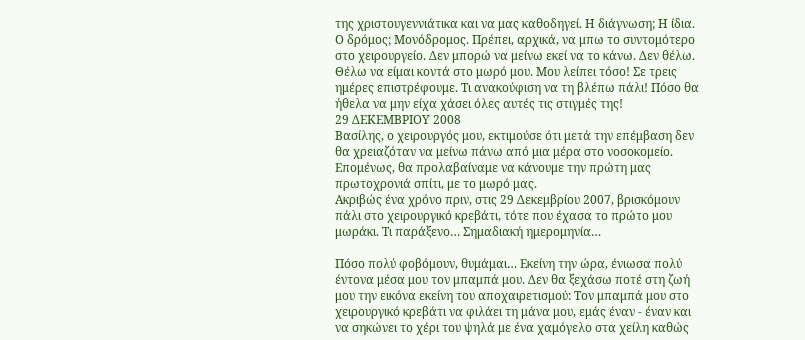της χριστουγεννιάτικα και να μας καθοδηγεί. Η διάγνωση; Η ίδια. Ο δρόμος; Μονόδρομος. Πρέπει, αρχικά, να μπω το συντομότερο στο χειρουργείο. Δεν μπορώ να μείνω εκεί να το κάνω. Δεν θέλω. Θέλω να είμαι κοντά στο μωρό μου. Μου λείπει τόσο! Σε τρεις ημέρες επιστρέφουμε. Τι ανακούφιση να τη βλέπω πάλι! Πόσο θα ήθελα να μην είχα χάσει όλες αυτές τις στιγμές της!
29 ΔΕΚΕΜΒΡΙΟΥ 2008
Βασίλης, ο χειρουργός μου, εκτιμούσε ότι μετά την επέμβαση δεν θα χρειαζόταν να μείνω πάνω από μια μέρα στο νοσοκομείο. Επομένως, θα προλαβαίναμε να κάνουμε την πρώτη μας πρωτοχρονιά σπίτι, με το μωρό μας.
Ακριβώς ένα χρόνο πριν, στις 29 Δεκεμβρίου 2007, βρισκόμουν πάλι στο χειρουργικό κρεβάτι, τότε που έχασα το πρώτο μου μωράκι. Τι παράξενο… Σημαδιακή ημερομηνία…

Πόσο πολύ φοβόμουν, θυμάμαι… Εκείνη την ώρα, ένιωσα πολύ έντονα μέσα μου τον μπαμπά μου. Δεν θα ξεχάσω ποτέ στη ζωή μου την εικόνα εκείνη του αποχαιρετισμού: Τον μπαμπά μου στο χειρουργικό κρεβάτι να φιλάει τη μάνα μου, εμάς έναν - έναν και να σηκώνει το χέρι του ψηλά με ένα χαμόγελο στα χείλη καθώς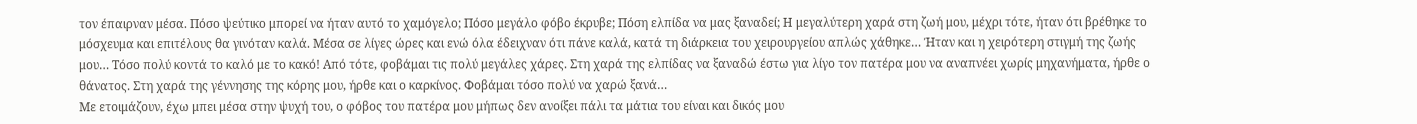τον έπαιρναν μέσα. Πόσο ψεύτικο μπορεί να ήταν αυτό το χαμόγελο; Πόσο μεγάλο φόβο έκρυβε; Πόση ελπίδα να μας ξαναδεί; Η μεγαλύτερη χαρά στη ζωή μου, μέχρι τότε, ήταν ότι βρέθηκε το μόσχευμα και επιτέλους θα γινόταν καλά. Μέσα σε λίγες ώρες και ενώ όλα έδειχναν ότι πάνε καλά, κατά τη διάρκεια του χειρουργείου απλώς χάθηκε… Ήταν και η χειρότερη στιγμή της ζωής μου… Τόσο πολύ κοντά το καλό με το κακό! Από τότε, φοβάμαι τις πολύ μεγάλες χάρες. Στη χαρά της ελπίδας να ξαναδώ έστω για λίγο τον πατέρα μου να αναπνέει χωρίς μηχανήματα, ήρθε ο θάνατος. Στη χαρά της γέννησης της κόρης μου, ήρθε και ο καρκίνος. Φοβάμαι τόσο πολύ να χαρώ ξανά…
Με ετοιμάζουν, έχω μπει μέσα στην ψυχή του, ο φόβος του πατέρα μου μήπως δεν ανοίξει πάλι τα μάτια του είναι και δικός μου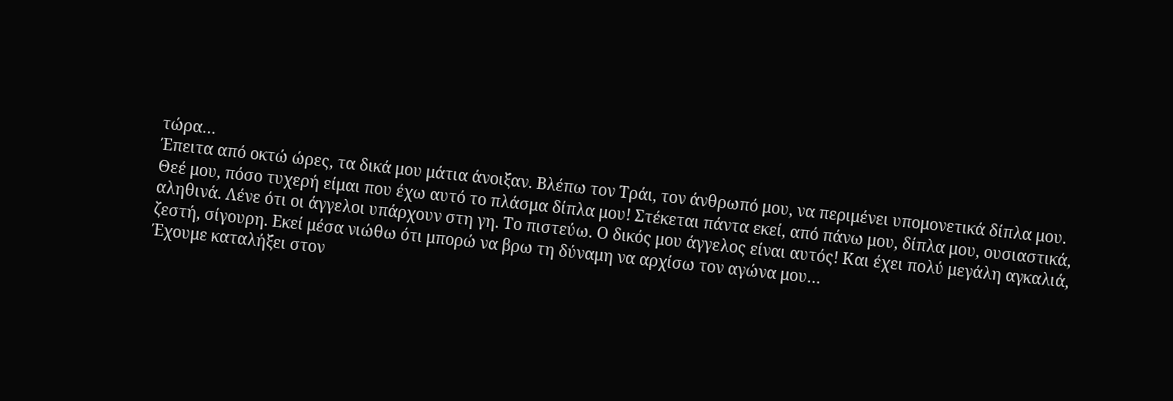τώρα…
Έπειτα από οκτώ ώρες, τα δικά μου μάτια άνοιξαν. Βλέπω τον Τράι, τον άνθρωπό μου, να περιμένει υπομονετικά δίπλα μου. Θεέ μου, πόσο τυχερή είμαι που έχω αυτό το πλάσμα δίπλα μου! Στέκεται πάντα εκεί, από πάνω μου, δίπλα μου, ουσιαστικά, αληθινά. Λένε ότι οι άγγελοι υπάρχουν στη γη. Το πιστεύω. Ο δικός μου άγγελος είναι αυτός! Και έχει πολύ μεγάλη αγκαλιά, ζεστή, σίγουρη. Εκεί μέσα νιώθω ότι μπορώ να βρω τη δύναμη να αρχίσω τον αγώνα μου…
Έχουμε καταλήξει στον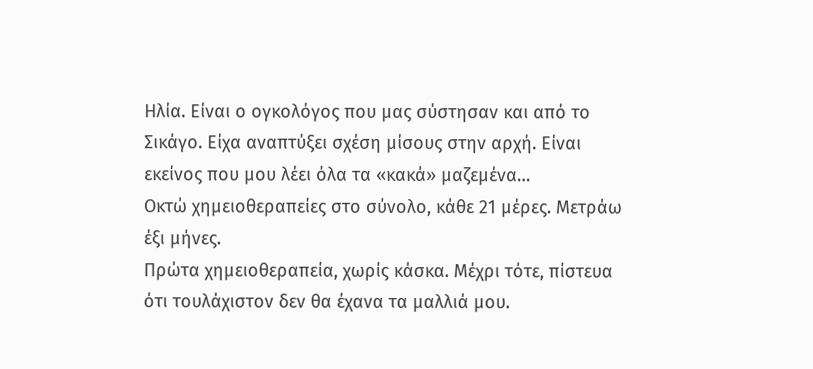Ηλία. Είναι ο ογκολόγος που μας σύστησαν και από το Σικάγο. Είχα αναπτύξει σχέση μίσους στην αρχή. Είναι εκείνος που μου λέει όλα τα «κακά» μαζεμένα…
Οκτώ χημειοθεραπείες στο σύνολο, κάθε 21 μέρες. Μετράω έξι μήνες.
Πρώτα χημειοθεραπεία, χωρίς κάσκα. Μέχρι τότε, πίστευα ότι τουλάχιστον δεν θα έχανα τα μαλλιά μου.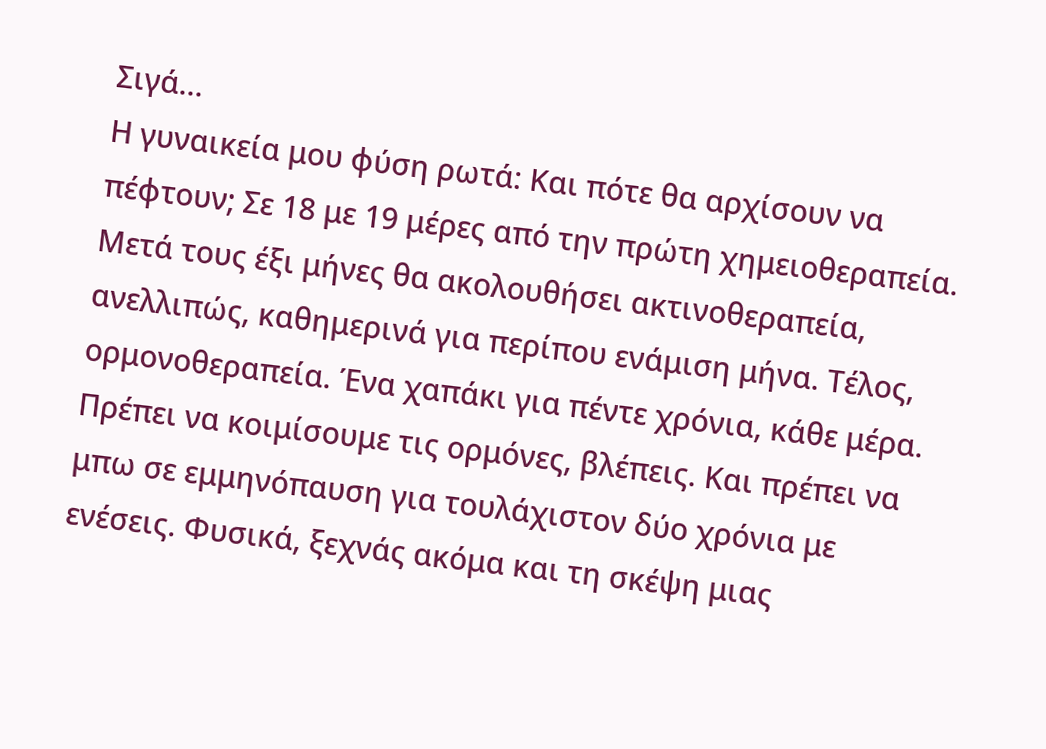Σιγά…
Η γυναικεία μου φύση ρωτά: Και πότε θα αρχίσουν να πέφτουν; Σε 18 με 19 μέρες από την πρώτη χημειοθεραπεία. Μετά τους έξι μήνες θα ακολουθήσει ακτινοθεραπεία, ανελλιπώς, καθημερινά για περίπου ενάμιση μήνα. Τέλος, ορμονοθεραπεία. Ένα χαπάκι για πέντε χρόνια, κάθε μέρα. Πρέπει να κοιμίσουμε τις ορμόνες, βλέπεις. Και πρέπει να μπω σε εμμηνόπαυση για τουλάχιστον δύο χρόνια με ενέσεις. Φυσικά, ξεχνάς ακόμα και τη σκέψη μιας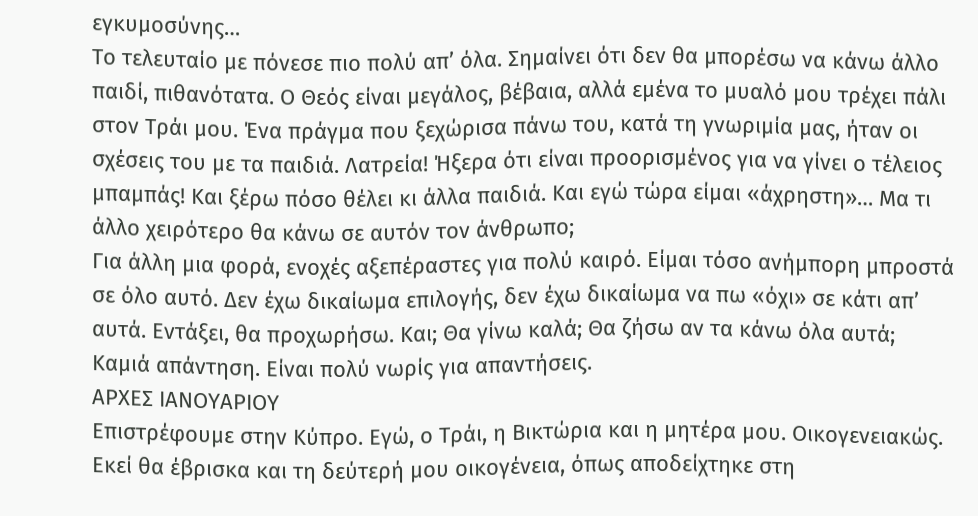εγκυμοσύνης…
Το τελευταίο με πόνεσε πιο πολύ απ’ όλα. Σημαίνει ότι δεν θα μπορέσω να κάνω άλλο παιδί, πιθανότατα. Ο Θεός είναι μεγάλος, βέβαια, αλλά εμένα το μυαλό μου τρέχει πάλι στον Τράι μου. Ένα πράγμα που ξεχώρισα πάνω του, κατά τη γνωριμία μας, ήταν οι σχέσεις του με τα παιδιά. Λατρεία! Ήξερα ότι είναι προορισμένος για να γίνει ο τέλειος μπαμπάς! Και ξέρω πόσο θέλει κι άλλα παιδιά. Και εγώ τώρα είμαι «άχρηστη»… Μα τι άλλο χειρότερο θα κάνω σε αυτόν τον άνθρωπο;
Για άλλη μια φορά, ενοχές αξεπέραστες για πολύ καιρό. Είμαι τόσο ανήμπορη μπροστά σε όλο αυτό. Δεν έχω δικαίωμα επιλογής, δεν έχω δικαίωμα να πω «όχι» σε κάτι απ’ αυτά. Εντάξει, θα προχωρήσω. Και; Θα γίνω καλά; Θα ζήσω αν τα κάνω όλα αυτά; Καμιά απάντηση. Είναι πολύ νωρίς για απαντήσεις.
ΑΡΧΕΣ ΙΑΝΟΥΑΡΙΟΥ
Επιστρέφουμε στην Κύπρο. Εγώ, ο Τράι, η Βικτώρια και η μητέρα μου. Οικογενειακώς. Εκεί θα έβρισκα και τη δεύτερή μου οικογένεια, όπως αποδείχτηκε στη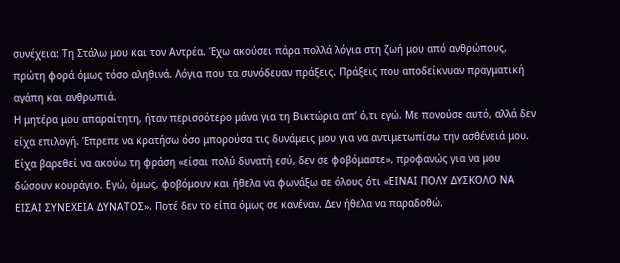συνέχεια: Τη Στάλω μου και τον Αντρέα. Έχω ακούσει πάρα πολλά λόγια στη ζωή μου από ανθρώπους, πρώτη φορά όμως τόσο αληθινά. Λόγια που τα συνόδευαν πράξεις. Πράξεις που αποδείκνυαν πραγματική αγάπη και ανθρωπιά.
Η μητέρα μου απαραίτητη, ήταν περισσότερο μάνα για τη Βικτώρια απ’ ό,τι εγώ. Με πονούσε αυτό, αλλά δεν είχα επιλογή. Έπρεπε να κρατήσω όσο μπορούσα τις δυνάμεις μου για να αντιμετωπίσω την ασθένειά μου. Είχα βαρεθεί να ακούω τη φράση «είσαι πολύ δυνατή εσύ, δεν σε φοβόμαστε», προφανώς για να μου δώσουν κουράγιο. Εγώ, όμως, φοβόμουν και ήθελα να φωνάξω σε όλους ότι «ΕΙΝΑΙ ΠΟΛΥ ΔΥΣΚΟΛΟ ΝΑ ΕΙΣΑΙ ΣΥΝΕΧΕΙΑ ΔΥΝΑΤΟΣ». Ποτέ δεν το είπα όμως σε κανέναν. Δεν ήθελα να παραδοθώ.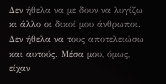Δεν ήθελα να με δουν να λυγίζω κι άλλο οι δικοί μου άνθρωποι. Δεν ήθελα να τους αποτελειώσω και αυτούς. Μέσα μου, όμως, είχαν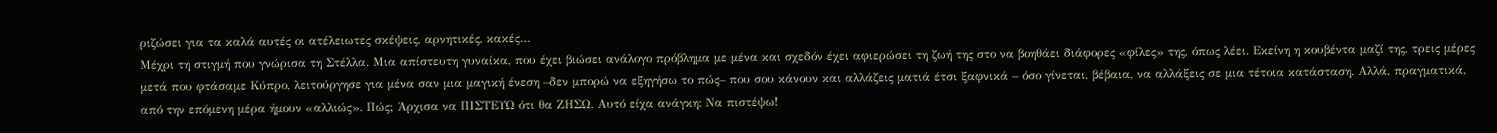ριζώσει για τα καλά αυτές οι ατέλειωτες σκέψεις, αρνητικές, κακές…
Μέχρι τη στιγμή που γνώρισα τη Στέλλα. Μια απίστευτη γυναίκα, που έχει βιώσει ανάλογο πρόβλημα με μένα και σχεδόν έχει αφιερώσει τη ζωή της στο να βοηθάει διάφορες «φίλες» της, όπως λέει. Εκείνη η κουβέντα μαζί της, τρεις μέρες μετά που φτάσαμε Κύπρο, λειτούργησε για μένα σαν μια μαγική ένεση –δεν μπορώ να εξηγήσω το πώς– που σου κάνουν και αλλάζεις ματιά έτσι ξαφνικά – όσο γίνεται, βέβαια, να αλλάξεις σε μια τέτοια κατάσταση. Αλλά, πραγματικά, από την επόμενη μέρα ήμουν «αλλιώς». Πώς; Άρχισα να ΠΙΣΤΕΥΩ ότι θα ΖΗΣΩ. Αυτό είχα ανάγκη: Να πιστέψω!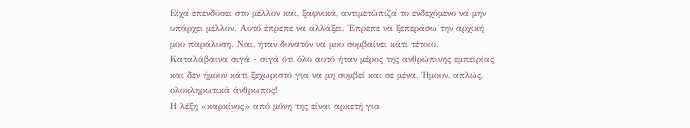Είχα επενδύσει στο μέλλον και, ξαφνικά, αντιμετώπιζα το ενδεχόμενο να μην υπάρχει μέλλον. Αυτό έπρεπε να αλλάξει. Έπρεπε να ξεπεράσω την αρχική μου παράλυση. Ναι, ήταν δυνατόν να μου συμβαίνει κάτι τέτοιο.
Καταλάβαινα σιγά - σιγά ότι όλο αυτό ήταν μέρος της ανθρώπινης εμπειρίας και δεν ήμουν κάτι ξεχωριστό για να μη συμβεί και σε μένα. Ήμουν, απλώς, ολοκληρωτικά άνθρωπος!
Η λέξη «καρκίνος» από μόνη της είναι αρκετή για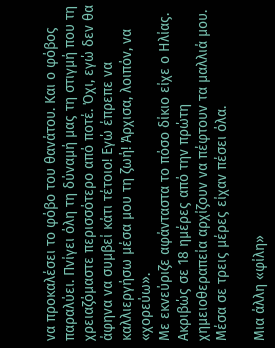να προκαλέσει το φόβο του θανάτου. Και ο φόβος παραλύει. Πνίγει όλη τη δύναμή μας τη στιγμή που τη χρειαζόμαστε περισσότερο από ποτέ. Όχι, εγώ δεν θα άφηνα να συμβεί κάτι τέτοιο! Εγώ έπρεπε να καλλιεργήσω μέσα μου τη ζωή! Άρχισα, λοιπόν, να «χορεύω».
Με εκνεύριζε αφάνταστα το πόσο δίκιο είχε ο Ηλίας. Ακριβώς σε 18 ημέρες από την πρώτη χημειοθεραπεία αρχίζουν να πέφτουν τα μαλλιά μου. Μέσα σε τρεις μέρες είχαν πέσει όλα.

Μια άλλη «φίλη»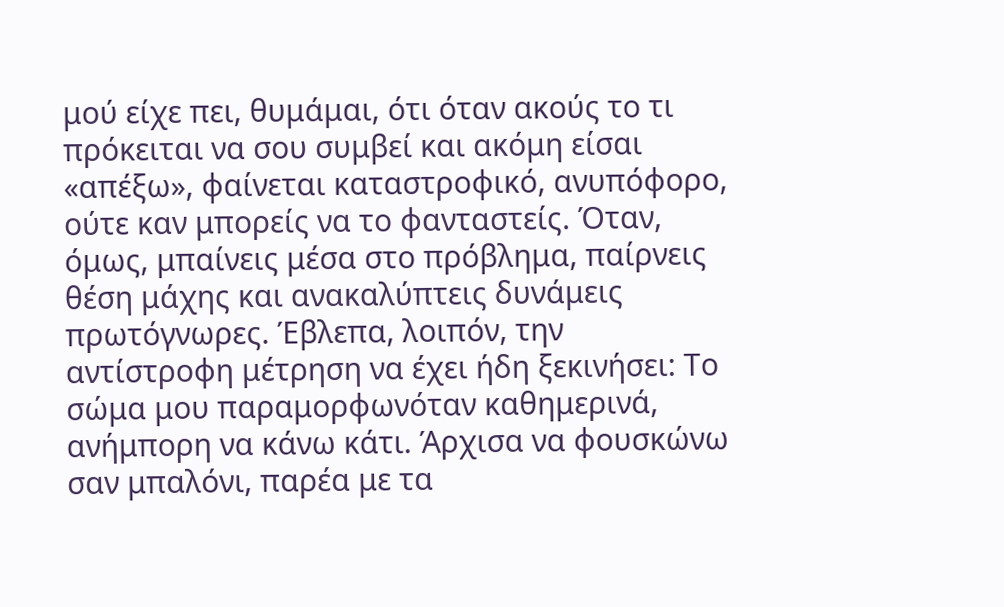μού είχε πει, θυμάμαι, ότι όταν ακούς το τι πρόκειται να σου συμβεί και ακόμη είσαι «απέξω», φαίνεται καταστροφικό, ανυπόφορο, ούτε καν μπορείς να το φανταστείς. Όταν, όμως, μπαίνεις μέσα στο πρόβλημα, παίρνεις θέση μάχης και ανακαλύπτεις δυνάμεις πρωτόγνωρες. Έβλεπα, λοιπόν, την αντίστροφη μέτρηση να έχει ήδη ξεκινήσει: Το σώμα μου παραμορφωνόταν καθημερινά, ανήμπορη να κάνω κάτι. Άρχισα να φουσκώνω σαν μπαλόνι, παρέα με τα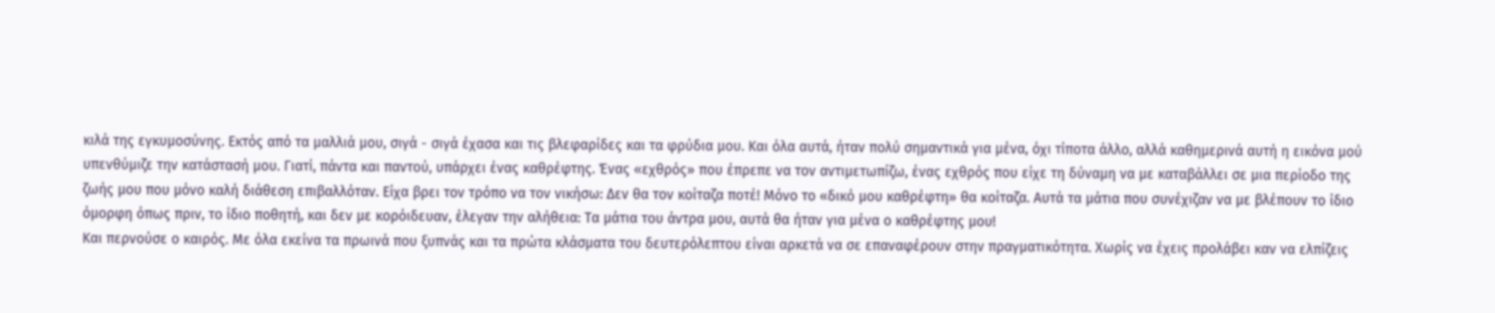κιλά της εγκυμοσύνης. Εκτός από τα μαλλιά μου, σιγά - σιγά έχασα και τις βλεφαρίδες και τα φρύδια μου. Και όλα αυτά, ήταν πολύ σημαντικά για μένα, όχι τίποτα άλλο, αλλά καθημερινά αυτή η εικόνα μού υπενθύμιζε την κατάστασή μου. Γιατί, πάντα και παντού, υπάρχει ένας καθρέφτης. Ένας «εχθρός» που έπρεπε να τον αντιμετωπίζω, ένας εχθρός που είχε τη δύναμη να με καταβάλλει σε μια περίοδο της ζωής μου που μόνο καλή διάθεση επιβαλλόταν. Είχα βρει τον τρόπο να τον νικήσω: Δεν θα τον κοίταζα ποτέ! Μόνο το «δικό μου καθρέφτη» θα κοίταζα. Αυτά τα μάτια που συνέχιζαν να με βλέπουν το ίδιο όμορφη όπως πριν, το ίδιο ποθητή, και δεν με κορόιδευαν, έλεγαν την αλήθεια: Τα μάτια του άντρα μου, αυτά θα ήταν για μένα ο καθρέφτης μου!
Και περνούσε ο καιρός. Με όλα εκείνα τα πρωινά που ξυπνάς και τα πρώτα κλάσματα του δευτερόλεπτου είναι αρκετά να σε επαναφέρουν στην πραγματικότητα. Χωρίς να έχεις προλάβει καν να ελπίζεις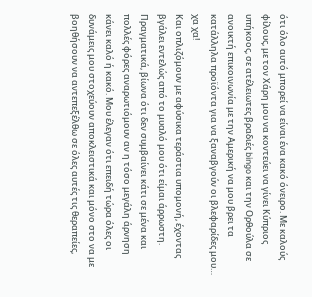ότι όλο αυτό μπορεί να είναι ένα κακό όνειρο. Με καλούς φίλους, με τον Χάρη μου να κοντεύει να γίνει Κύπριος υπήκοος, σε ατέλειωτες βραδιές bingo και την Ορθούλα σε ανοικτή επικοινωνία με την Αμερική να μου βρει τα κατάλληλα προϊόντα για να ξαναβγούν οι βλεφαρίδες μου… χα χα!
Και οπλιζόμουν με αφύσικα τεράστια υπομονή, έχοντας βγάλει εντελώς από το μυαλό μου ότι είμαι άρρωστη. Πραγματικά, βίωνα ότι δεν συμβαίνει κάτι σε μένα και πολλές φόρες αναρωτιόμουν αν η τόσο μεγάλη άρνηση κάνει καλό ή κακό. Μου έλεγαν ότι επειδή τώρα όλες οι δυνάμεις μου στοχεύουν αποκλειστικά και μόνο στο να με βοηθήσουν να αντεπεξέλθω σε όλες αυτές τις θεραπείες,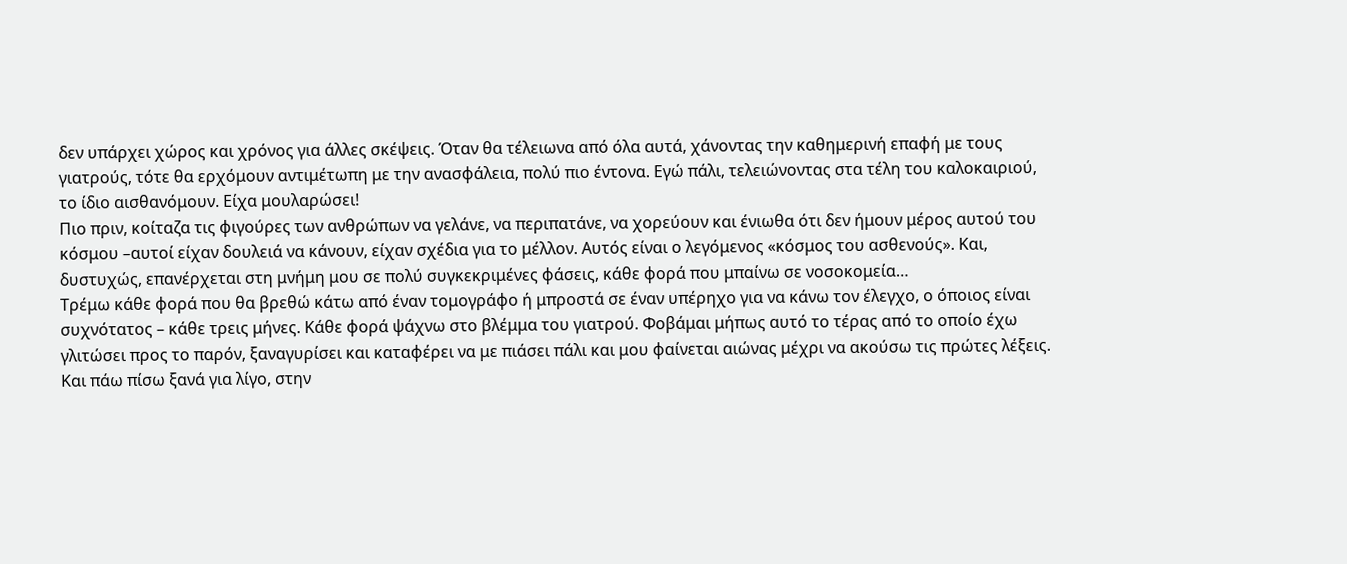δεν υπάρχει χώρος και χρόνος για άλλες σκέψεις. Όταν θα τέλειωνα από όλα αυτά, χάνοντας την καθημερινή επαφή με τους γιατρούς, τότε θα ερχόμουν αντιμέτωπη με την ανασφάλεια, πολύ πιο έντονα. Εγώ πάλι, τελειώνοντας στα τέλη του καλοκαιριού, το ίδιο αισθανόμουν. Είχα μουλαρώσει!
Πιο πριν, κοίταζα τις φιγούρες των ανθρώπων να γελάνε, να περιπατάνε, να χορεύουν και ένιωθα ότι δεν ήμουν μέρος αυτού του κόσμου –αυτοί είχαν δουλειά να κάνουν, είχαν σχέδια για το μέλλον. Αυτός είναι ο λεγόμενος «κόσμος του ασθενούς». Και, δυστυχώς, επανέρχεται στη μνήμη μου σε πολύ συγκεκριμένες φάσεις, κάθε φορά που μπαίνω σε νοσοκομεία…
Τρέμω κάθε φορά που θα βρεθώ κάτω από έναν τομογράφο ή μπροστά σε έναν υπέρηχο για να κάνω τον έλεγχο, ο όποιος είναι συχνότατος – κάθε τρεις μήνες. Κάθε φορά ψάχνω στο βλέμμα του γιατρού. Φοβάμαι μήπως αυτό το τέρας από το οποίο έχω γλιτώσει προς το παρόν, ξαναγυρίσει και καταφέρει να με πιάσει πάλι και μου φαίνεται αιώνας μέχρι να ακούσω τις πρώτες λέξεις. Και πάω πίσω ξανά για λίγο, στην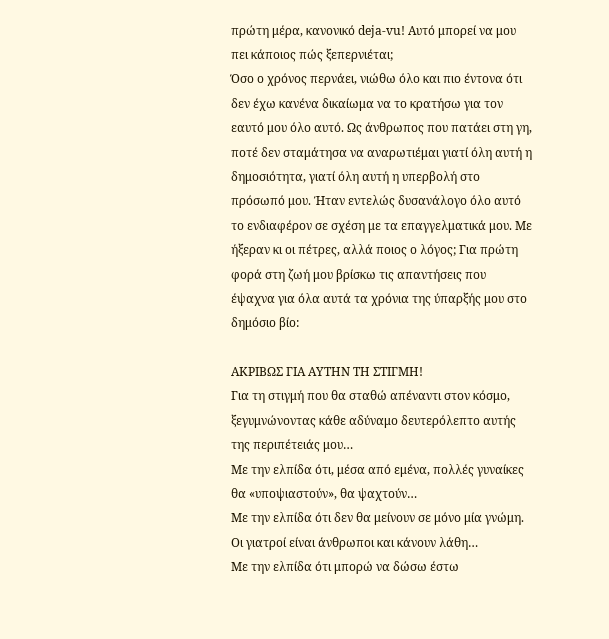πρώτη μέρα, κανονικό deja-vu! Αυτό μπορεί να μου πει κάποιος πώς ξεπερνιέται;
Όσο ο χρόνος περνάει, νιώθω όλο και πιο έντονα ότι δεν έχω κανένα δικαίωμα να το κρατήσω για τον εαυτό μου όλο αυτό. Ως άνθρωπος που πατάει στη γη, ποτέ δεν σταμάτησα να αναρωτιέμαι γιατί όλη αυτή η δημοσιότητα, γιατί όλη αυτή η υπερβολή στο πρόσωπό μου. Ήταν εντελώς δυσανάλογο όλο αυτό το ενδιαφέρον σε σχέση με τα επαγγελματικά μου. Με ήξεραν κι οι πέτρες, αλλά ποιος ο λόγος; Για πρώτη φορά στη ζωή μου βρίσκω τις απαντήσεις που έψαχνα για όλα αυτά τα χρόνια της ύπαρξής μου στο δημόσιο βίο:

ΑΚΡΙΒΩΣ ΓΙΑ ΑΥΤΗN ΤΗ ΣΤΙΓΜΗ!
Για τη στιγμή που θα σταθώ απέναντι στον κόσμο, ξεγυμνώνοντας κάθε αδύναμο δευτερόλεπτο αυτής της περιπέτειάς μου…
Με την ελπίδα ότι, μέσα από εμένα, πολλές γυναίκες θα «υποψιαστούν», θα ψαχτούν…
Με την ελπίδα ότι δεν θα μείνουν σε μόνο μία γνώμη. Οι γιατροί είναι άνθρωποι και κάνουν λάθη…
Με την ελπίδα ότι μπορώ να δώσω έστω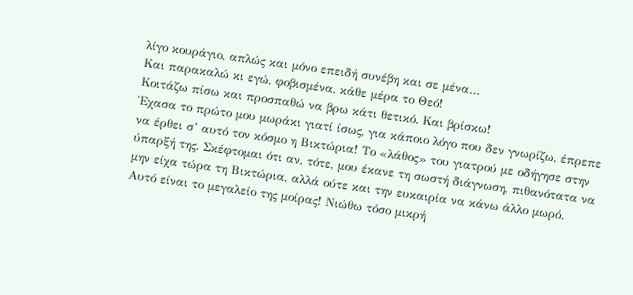λίγο κουράγιο, απλώς και μόνο επειδή συνέβη και σε μένα…
Και παρακαλώ κι εγώ, φοβισμένα, κάθε μέρα το Θεό!
Κοιτάζω πίσω και προσπαθώ να βρω κάτι θετικό. Και βρίσκω!
Έχασα το πρώτο μου μωράκι γιατί ίσως, για κάποιο λόγο που δεν γνωρίζω, έπρεπε να έρθει σ’ αυτό τον κόσμο η Βικτώρια! Το «λάθος» του γιατρού με οδήγησε στην ύπαρξή της. Σκέφτομαι ότι αν, τότε, μου έκανε τη σωστή διάγνωση, πιθανότατα να μην είχα τώρα τη Βικτώρια, αλλά ούτε και την ευκαιρία να κάνω άλλο μωρό.
Αυτό είναι το μεγαλείο της μοίρας! Νιώθω τόσο μικρή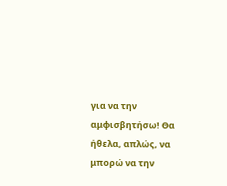για να την αμφισβητήσω! Θα ήθελα, απλώς, να μπορώ να την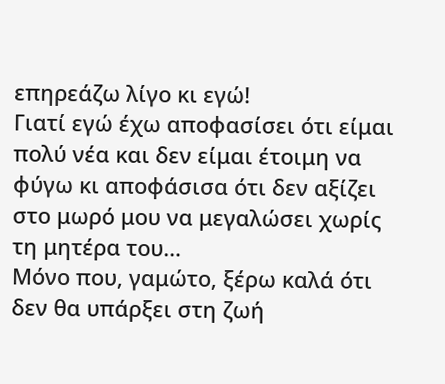επηρεάζω λίγο κι εγώ!
Γιατί εγώ έχω αποφασίσει ότι είμαι πολύ νέα και δεν είμαι έτοιμη να φύγω κι αποφάσισα ότι δεν αξίζει στο μωρό μου να μεγαλώσει χωρίς τη μητέρα του…
Μόνο που, γαμώτο, ξέρω καλά ότι δεν θα υπάρξει στη ζωή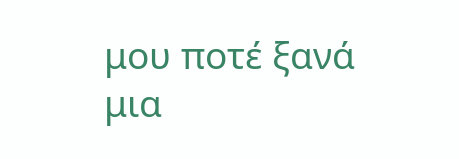μου ποτέ ξανά μια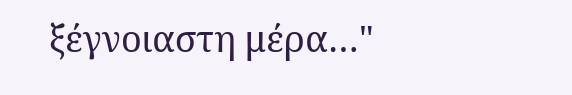ξέγνοιαστη μέρα…"